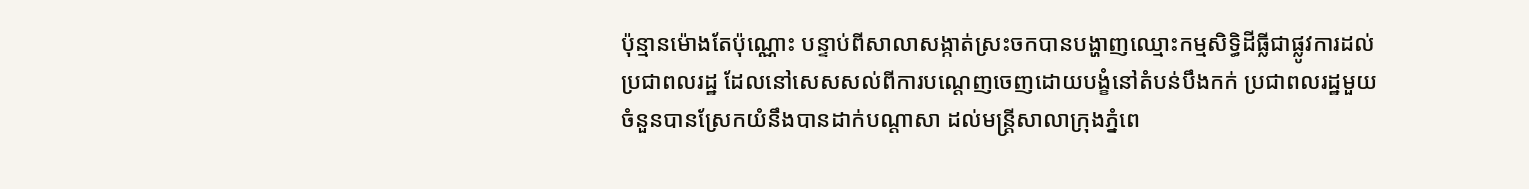ប៉ុន្មានម៉ោងតែប៉ុណ្ណោះ បន្ទាប់ពីសាលាសង្កាត់ស្រះចកបានបង្ហាញឈ្មោះកម្មសិទ្ធិដីធ្លីជាផ្លូវការដល់ប្រជាពលរដ្ឋ ដែលនៅសេសសល់ពីការបណ្តេញចេញដោយបង្ខំនៅតំបន់បឹងកក់ ប្រជាពលរដ្ឋមួយចំនួនបានស្រែកយំនឹងបានដាក់បណ្តាសា ដល់មន្រ្តីសាលាក្រុងភ្នំពេ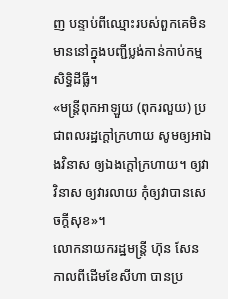ញ បន្ទាប់ពីឈ្មោះរបស់ពួកគេមិនមាននៅក្នុងបញ្ជីប្លង់កាន់កាប់កម្មសិទ្ធិដីធ្លី។
«មន្ត្រីពុកអាឡួយ (ពុករលួយ) ប្រជាពលរដ្ឋក្តៅក្រហាយ សូមឲ្យអាឯងវិនាស ឲ្យឯងក្តៅក្រហាយ។ ឲ្យវាវិនាស ឲ្យវារលាយ កុំឲ្យវាបានសេចក្តីសុខ»។
លោកនាយករដ្ឋមន្ត្រី ហ៊ុន សែន កាលពីដើមខែសីហា បានប្រ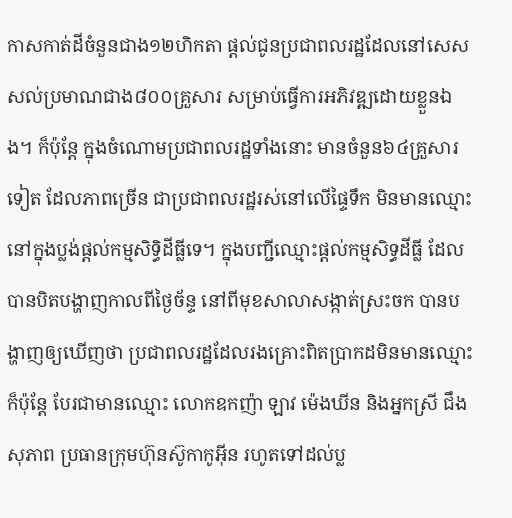កាសកាត់ដីចំនួនជាង១២ហិកតា ផ្តល់ជូនប្រជាពលរដ្ឋដែលនៅសេសសល់ប្រមាណជាង៨០០គ្រួសារ សម្រាប់ធ្វើការអភិវឌ្ឍដោយខ្លួនឯង។ ក៏ប៉ុន្តែ ក្នុងចំណោមប្រជាពលរដ្ឋទាំងនោះ មានចំនួន៦៤គ្រួសារទៀត ដែលភាពច្រើន ជាប្រជាពលរដ្ឋរស់នៅលើផ្ទៃទឹក មិនមានឈ្មោះនៅក្នុងប្លង់ផ្តល់កម្មសិទ្ធិដីធ្លីទេ។ ក្នុងបញ្ជីឈ្មោះផ្តល់កម្មសិទ្ធដីធ្លី ដែលបានបិតបង្ហាញកាលពីថ្ងៃច័ន្ទ នៅពីមុខសាលាសង្កាត់ស្រះចក បានបង្ហាញឲ្យឃើញថា ប្រជាពលរដ្ឋដែលរងគ្រោះពិតប្រាកដមិនមានឈ្មោះ ក៏ប៉ុន្តែ បែរជាមានឈ្មោះ លោកឧកញ៉ា ឡាវ ម៉េងឃីន និងអ្នកស្រី ជឹង សុភាព ប្រធានក្រុមហ៊ុនស៊ូកាកូអ៊ីន រហូតទៅដល់ប្ល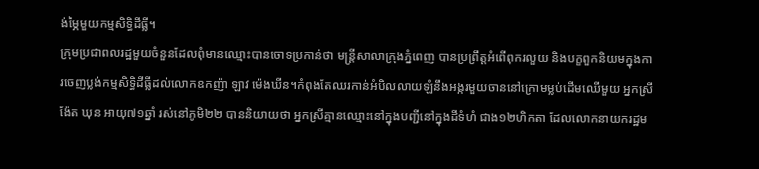ង់ម្ភៃមួយកម្មសិទ្ធិដីធ្លី។
ក្រុមប្រជាពលរដ្ឋមួយចំនួនដែលពុំមានឈ្មោះបានចោទប្រកាន់ថា មន្ត្រីសាលាក្រុងភ្នំពេញ បានប្រព្រឹត្តអំពើពុករលួយ និងបក្ខពួកនិយមក្នុងការចេញប្លង់កម្មសិទ្ធិដីធ្លីដល់លោកឧកញ៉ា ឡាវ ម៉េងឃីន។កំពុងតែឈរកាន់អំបិលលាយឡំនឹងអង្ករមួយចាននៅក្រោមម្លប់ដើមឈើមួយ អ្នកស្រី ង៉ែត ឃុន អាយុ៧១ឆ្នាំ រស់នៅភូមិ២២ បាននិយាយថា អ្នកស្រីគ្មានឈ្មោះនៅក្នុងបញ្ជីនៅក្នុងដីទំហំ ជាង១២ហិកតា ដែលលោកនាយករដ្ឋម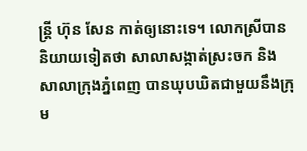ន្ត្រី ហ៊ុន សែន កាត់ឲ្យនោះទេ។ លោកស្រីបាននិយាយទៀតថា សាលាសង្កាត់ស្រះចក និងសាលាក្រុងភ្នំពេញ បានឃុបឃិតជាមួយនឹងក្រុម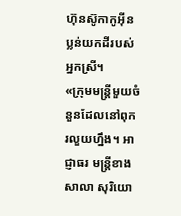ហ៊ុនស៊ូកាកូអ៊ីន ប្លន់យកដីរបស់អ្នកស្រី។
«ក្រុមមន្ត្រីមួយចំនួនដែលនៅពុករលួយហ្នឹង។ អាជ្ញាធរ មន្រ្តីខាងសាលា សុរិយោ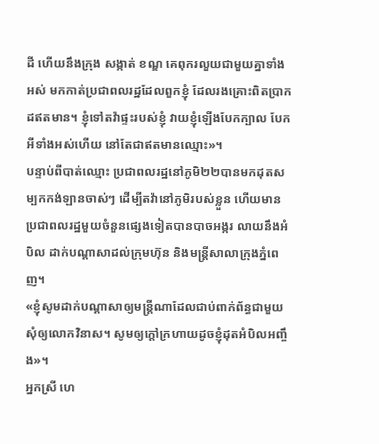ដី ហើយនឹងក្រុង សង្កាត់ ខណ្ឌ គេពុករលួយជាមួយគ្នាទាំងអស់ មកកាត់ប្រជាពលរដ្ឋដែលពួកខ្ញុំ ដែលរងគ្រោះពិតប្រាកដឥតមាន។ ខ្ញុំទៅតវ៉ាផ្ទះរបស់ខ្ញុំ វាយខ្ញុំឡើងបែកក្បាល បែកអីទាំងអស់ហើយ នៅតែជាឥតមានឈ្មោះ»។
បន្ទាប់ពីបាត់ឈ្មោះ ប្រជាពលរដ្ឋនៅភូមិ២២បានមកដុតសម្បកកង់ឡានចាស់ៗ ដើម្បីតវ៉ានៅភូមិរបស់ខ្លួន ហើយមានប្រជាពលរដ្ឋមួយចំនួនផ្សេងទៀតបានបាចអង្ករ លាយនឹងអំបិល ដាក់បណ្តាសាដល់ក្រុមហ៊ុន និងមន្រ្តីសាលាក្រុងភ្នំពេញ។
«ខ្ញុំសូមដាក់បណ្តាសាឲ្យមន្ត្រីណាដែលជាប់ពាក់ព័ន្ធជាមួយ សុំឲ្យលោកវិនាស។ សូមឲ្យក្តៅក្រហាយដូចខ្ញុំដុតអំបិលអញ្ចឹង»។
អ្នកស្រី ហេ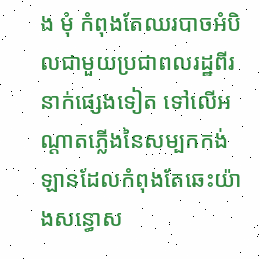ង មុំ កំពុងតែឈរបាចអំបិលជាមួយប្រជាពលរដ្ឋពីរនាក់ផ្សេងទៀត ទៅលើអណ្តាតភ្លើងនៃសម្បកកង់ឡានដែលកំពុងតែឆេះយ៉ាងសន្ធោស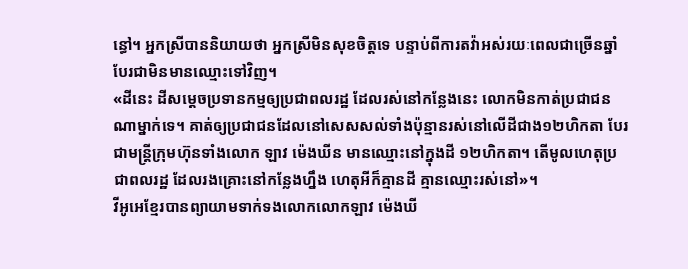ន្ធៅ។ អ្នកស្រីបាននិយាយថា អ្នកស្រីមិនសុខចិត្តទេ បន្ទាប់ពីការតវ៉ាអស់រយៈពេលជាច្រើនឆ្នាំ បែរជាមិនមានឈ្មោះទៅវិញ។
«ដីនេះ ដីសម្តេចប្រទានកម្មឲ្យប្រជាពលរដ្ឋ ដែលរស់នៅកន្លែងនេះ លោកមិនកាត់ប្រជាជនណាម្នាក់ទេ។ គាត់ឲ្យប្រជាជនដែលនៅសេសសល់ទាំងប៉ុន្មានរស់នៅលើដីជាង១២ហិកតា បែរជាមន្ត្រីក្រុមហ៊ុនទាំងលោក ឡាវ ម៉េងឃីន មានឈ្មោះនៅក្នុងដី ១២ហិកតា។ តើមូលហេតុប្រជាពលរដ្ឋ ដែលរងគ្រោះនៅកន្លែងហ្នឹង ហេតុអីក៏គ្មានដី គ្មានឈ្មោះរស់នៅ»។
វីអូអេខ្មែរបានព្យាយាមទាក់ទងលោកលោកឡាវ ម៉េងឃី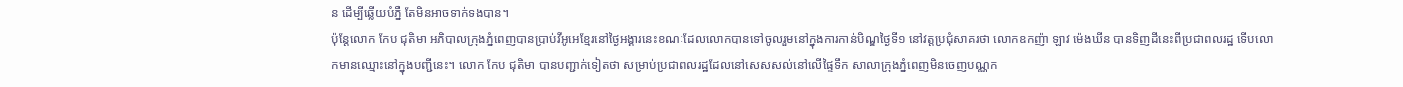ន ដើម្បីឆ្លើយបំភ្នឺ តែមិនអាចទាក់ទងបាន។
ប៉ុន្តែលោក កែប ជុតិមា អភិបាលក្រុងភ្នំពេញបានបា្រប់វីអូអេខ្មែរនៅថ្ងៃអង្គារនេះខណៈដែលលោកបានទៅចូលរួមនៅក្នុងការកាន់បិណ្ឌថ្ងៃទី១ នៅវត្តប្រជុំសាគរថា លោកឧកញ៉ា ឡាវ ម៉េងឃីន បានទិញដីនេះពីប្រជាពលរដ្ឋ ទើបលោកមានឈ្មោះនៅក្នុងបញ្ជីនេះ។ លោក កែប ជុតិមា បានបញ្ជាក់ទៀតថា សមា្រប់ប្រជាពលរដ្ឋដែលនៅសេសសល់នៅលើផ្ទៃទឹក សាលាក្រុងភ្នំពេញមិនចេញបណ្ណក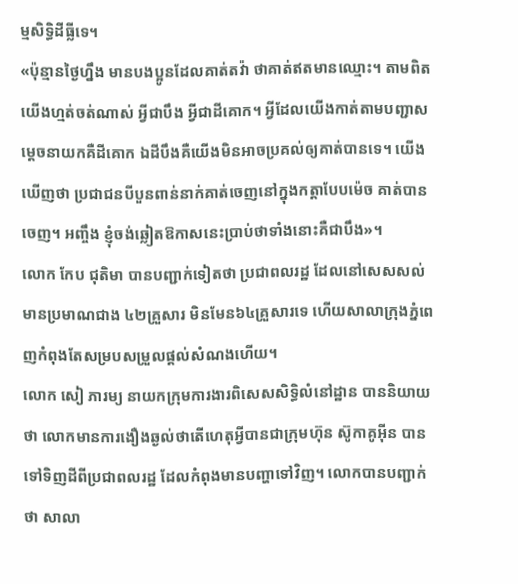ម្មសិទ្ធិដីធ្លីទេ។
«ប៉ុន្មានថ្ងៃហ្នឹង មានបងប្អូនដែលគាត់តវ៉ា ថាគាត់ឥតមានឈ្មោះ។ តាមពិត យើងហ្មត់ចត់ណាស់ អ្វីជាបឹង អ្វីជាដីគោក។ អ្វីដែលយើងកាត់តាមបញ្ជាសម្តេចនាយកគឺដីគោក ឯដីបឹងគឺយើងមិនអាចប្រគល់ឲ្យគាត់បានទេ។ យើងឃើញថា ប្រជាជនបីបួនពាន់នាក់គាត់ចេញនៅក្នុងកត្តាបែបម៉េច គាត់បានចេញ។ អញ្ចឹង ខ្ញុំចង់ឆ្លៀតឱកាសនេះប្រាប់ថាទាំងនោះគឺជាបឹង»។
លោក កែប ជុតិមា បានបញ្ជាក់ទៀតថា ប្រជាពលរដ្ឋ ដែលនៅសេសសល់ មានប្រមាណជាង ៤២គ្រួសារ មិនមែន៦៤គ្រួសារទេ ហើយសាលាក្រុងភ្នំពេញកំពុងតែសម្របសម្រួលផ្តល់សំណងហើយ។
លោក សៀ ភារម្យ នាយកក្រុមការងារពិសេសសិទ្ធិលំនៅដ្ឋាន បាននិយាយថា លោកមានការងឿងឆ្ងល់ថាតើហេតុអ្វីបានជាក្រុមហ៊ុន ស៊ូកាគូអ៊ីន បានទៅទិញដីពីប្រជាពលរដ្ឋ ដែលកំពុងមានបញ្ហាទៅវិញ។ លោកបានបញ្ជាក់ថា សាលា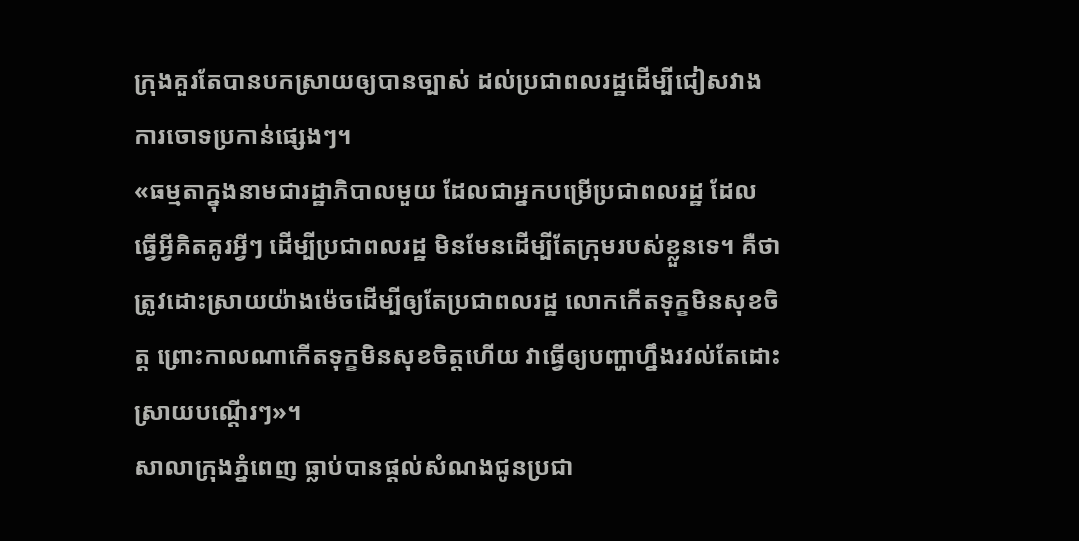ក្រុងគួរតែបានបកស្រាយឲ្យបានច្បាស់ ដល់ប្រជាពលរដ្ឋដើម្បីជៀសវាងការចោទប្រកាន់ផ្សេងៗ។
«ធម្មតាក្នុងនាមជារដ្ឋាភិបាលមួយ ដែលជាអ្នកបម្រើប្រជាពលរដ្ឋ ដែលធ្វើអ្វីគិតគូរអ្វីៗ ដើម្បីប្រជាពលរដ្ឋ មិនមែនដើម្បីតែក្រុមរបស់ខ្លួនទេ។ គឺថាត្រូវដោះស្រាយយ៉ាងម៉េចដើម្បីឲ្យតែប្រជាពលរដ្ឋ លោកកើតទុក្ខមិនសុខចិត្ត ព្រោះកាលណាកើតទុក្ខមិនសុខចិត្តហើយ វាធ្វើឲ្យបញ្ហាហ្នឹងរវល់តែដោះស្រាយបណ្តើរៗ»។
សាលាក្រុងភ្នំពេញ ធ្លាប់បានផ្តល់សំណងជូនប្រជា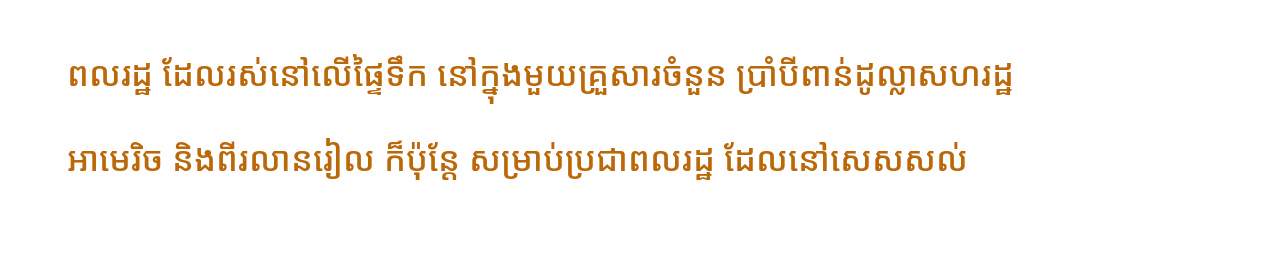ពលរដ្ឋ ដែលរស់នៅលើផ្ទៃទឹក នៅក្នុងមួយគ្រួសារចំនួន ប្រាំបីពាន់ដូល្លាសហរដ្ឋអាមេរិច និងពីរលានរៀល ក៏ប៉ុន្តែ សម្រាប់ប្រជាពលរដ្ឋ ដែលនៅសេសសល់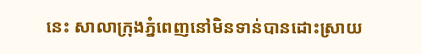នេះ សាលាក្រុងភ្នំពេញនៅមិនទាន់បានដោះស្រាយ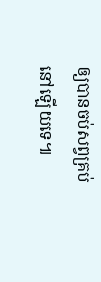ឲ្យបានចប់សព្វគ្រប់នៅឡើយទេ៕